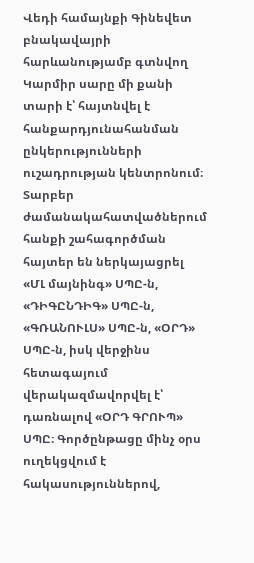Վեդի համայնքի Գինեվետ բնակավայրի հարևանությամբ գտնվող Կարմիր սարը մի քանի տարի է՝ հայտնվել է հանքարդյունահանման ընկերությունների ուշադրության կենտրոնում։ Տարբեր ժամանակահատվածներում հանքի շահագործման հայտեր են ներկայացրել «ՄԼ մայնինգ» ՍՊԸ-ն, «ԴԻԳԸՆԴԻԳ» ՍՊԸ-ն, «ԳՌԱՆՈՒԼՍ» ՍՊԸ-ն, «ՕՐԴ» ՍՊԸ-ն, իսկ վերջինս հետագայում վերակազմավորվել է՝ դառնալով «ՕՐԴ ԳՐՈՒՊ» ՍՊԸ։ Գործընթացը մինչ օրս ուղեկցվում է հակասություններով,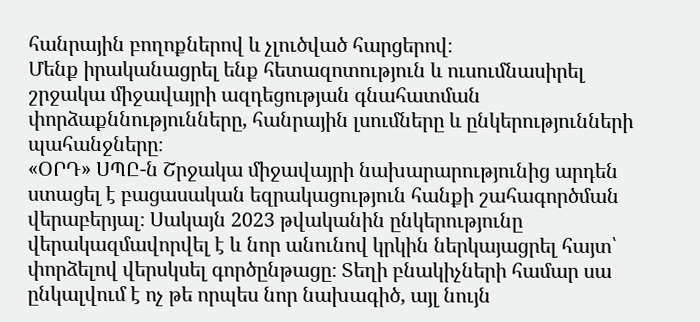հանրային բողոքներով և չլուծված հարցերով։
Մենք իրականացրել ենք հետազոտություն և ուսումնասիրել շրջակա միջավայրի ազդեցության գնահատման փորձաքննությունները, հանրային լսումները և ընկերությունների պահանջները։
«ՕՐԴ» ՍՊԸ-ն Շրջակա միջավայրի նախարարությունից արդեն ստացել է բացասական եզրակացություն հանքի շահագործման վերաբերյալ։ Սակայն 2023 թվականին ընկերությունը վերակազմավորվել է և նոր անունով կրկին ներկայացրել հայտ՝ փորձելով վերսկսել գործընթացը։ Տեղի բնակիչների համար սա ընկալվում է ոչ թե որպես նոր նախագիծ, այլ նույն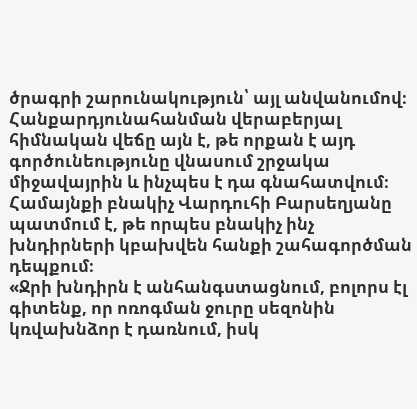ծրագրի շարունակություն՝ այլ անվանումով։
Հանքարդյունահանման վերաբերյալ հիմնական վեճը այն է, թե որքան է այդ գործունեությունը վնասում շրջակա միջավայրին և ինչպես է դա գնահատվում։
Համայնքի բնակիչ Վարդուհի Բարսեղյանը պատմում է, թե որպես բնակիչ ինչ խնդիրների կբախվեն հանքի շահագործման դեպքում։
«Ջրի խնդիրն է անհանգստացնում, բոլորս էլ գիտենք, որ ոռոգման ջուրը սեզոնին կռվախնձոր է դառնում, իսկ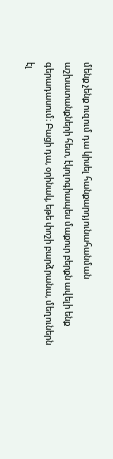մենք չենք ուզում դա կիսել հանքարդյունահանման աշխատանքների հետ, էկոլոգիապես մաքուր բերքն ավելի ենք գերադասում։ Բացի դա, օրինակ, եթե փոշի բարձրանա, մեղուներն էլ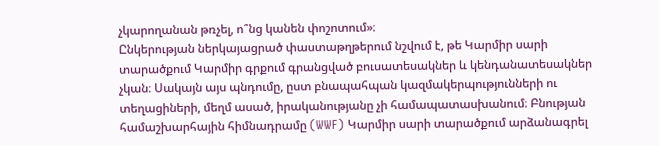չկարողանան թռչել, ո՞նց կանեն փոշոտում»։
Ընկերության ներկայացրած փաստաթղթերում նշվում է, թե Կարմիր սարի տարածքում Կարմիր գրքում գրանցված բուսատեսակներ և կենդանատեսակներ չկան։ Սակայն այս պնդումը, ըստ բնապահպան կազմակերպությունների ու տեղացիների, մեղմ ասած, իրականությանը չի համապատասխանում։ Բնության համաշխարհային հիմնադրամը (WWF) Կարմիր սարի տարածքում արձանագրել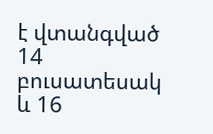է վտանգված 14 բուսատեսակ և 16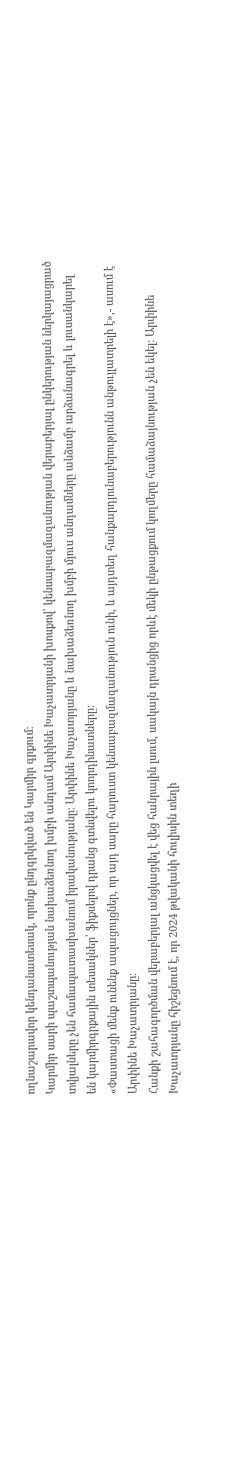ողնաշարավոր կենդանատեսակ, որոնք ընդգրկված են Կարմիր գրքում։
Կարմիր սարի պաշտպանության նախաձեռնող խմբի անդամ Արփինե Խաչատրյանի խոսքով՝ կենսաբազմազանության վերաբերյալ ընկերության ներկայացրած տվյալները չեն համապատասխանում իրականությանը։ Արփինե Խաչատրյանը և նախաձեռնող խմբի մյուս անդամները անձամբ արձանագրել և լուսանկարել են կարմիրգրքային տեսակներ՝ ֆիքսելով դրանց գտնվելու կոորդինատները։
«Փաստացի մենք ունենք ապացույցներ, որ այդ սարը հարուստ կենսաբազմազանություն ունի, և այդտեղ հանքարդյունաբերությունն անթույլատրելի է»,- ասում է Արփինե Խաչատրյանը։
Հանքի շահագործման վերաբերյալ անցկացվել է վեց հանրային լսում, սակայն դրանցից որևէ մեկի ընթացքում կողմերը համաձայնության չեն եկել։ Արփինե Խաչատրյանը հիշեցնում է, որ 2024 թվականի հուլիսին տեղի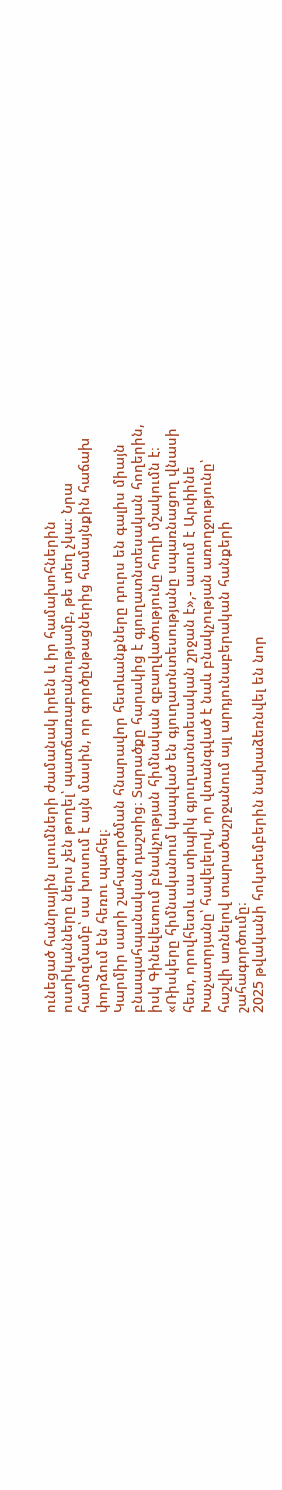ունեցած հանրային լսումների ժամանակ իրեն և իր համախոհներին ոստիկանները ներս չեն թողել՝ պատճառաբանությամբ, թե տեղ չկա։ Նրա համոզմամբ՝ սա խոսում է այն մասին, որ գործընթացներից համայնքին հաճախ փորձում են հեռու պահել։
Կարմիր սարի շահագործման հնարավոր հետևանքները դուրս են գալիս միայն բնապահպանական դաշտից։ Տարածքը հարակից է գյուղատնտեսական հողերին, իսկ Գինեվետում բնակչության հիմնական զբաղվածությունը հողի մշակումն է։
«Ռիսկերը հիմնականում կապված են գյուղատնտեսությանը սպառնացող վնասի հետ, որովհետև սա տիպիկ գյուղատնտեսական շրջան է»,- ասում է Արփինե Խաչատրյանը՝ հավելելով, որ վտանգված է նաև բնակչության առողջությունը՝ հաշվի առնելով տարածաշրջանում այլ արդյունաբերական հանքերի շահագործումը։
2025 թվականի հոկտեմբերին նախաձեռնվել են նոր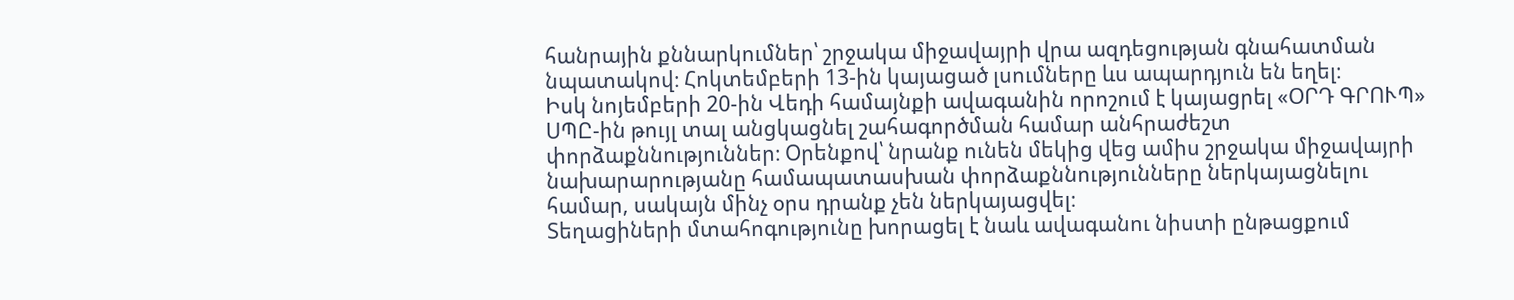հանրային քննարկումներ՝ շրջակա միջավայրի վրա ազդեցության գնահատման նպատակով։ Հոկտեմբերի 13-ին կայացած լսումները ևս ապարդյուն են եղել։
Իսկ նոյեմբերի 20-ին Վեդի համայնքի ավագանին որոշում է կայացրել «ՕՐԴ ԳՐՈՒՊ» ՍՊԸ-ին թույլ տալ անցկացնել շահագործման համար անհրաժեշտ փորձաքննություններ։ Օրենքով՝ նրանք ունեն մեկից վեց ամիս շրջակա միջավայրի նախարարությանը համապատասխան փորձաքննությունները ներկայացնելու համար, սակայն մինչ օրս դրանք չեն ներկայացվել։
Տեղացիների մտահոգությունը խորացել է նաև ավագանու նիստի ընթացքում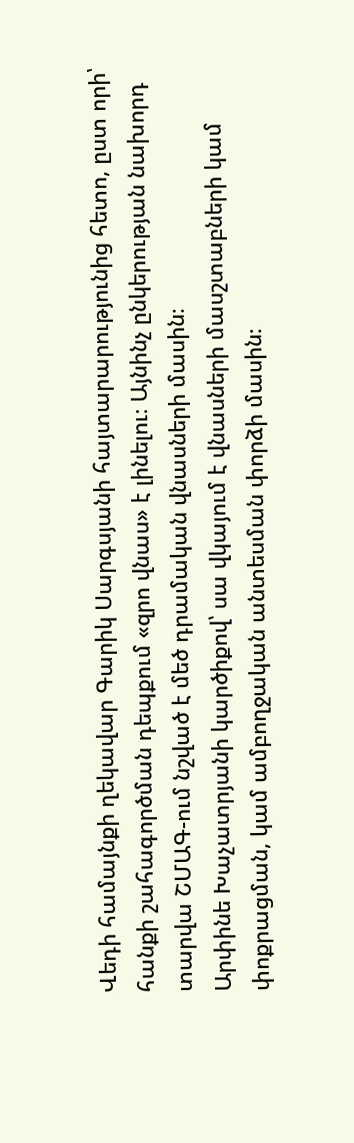Վեդի համայնքի ղեկավար Գարիկ Սարգսյանի հայտարարությունից հետո, ըստ որի՝ հանքի շահագործման դեպքում «զրո վնաս» է լինելու։ Այնինչ ընկերության նախորդ տարվա ՇՄԱԳ-ում նշված է մեծ դրամական վնասների մասին։
Արփինե Խաչատրյանի կարծիքով՝ սա վկայում է վնասների մասշտաբների կամ փոքրացման, կամ ամբողջական անտեսման փորձի մասին։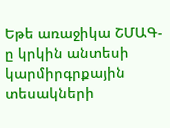Եթե առաջիկա ՇՄԱԳ-ը կրկին անտեսի կարմիրգրքային տեսակների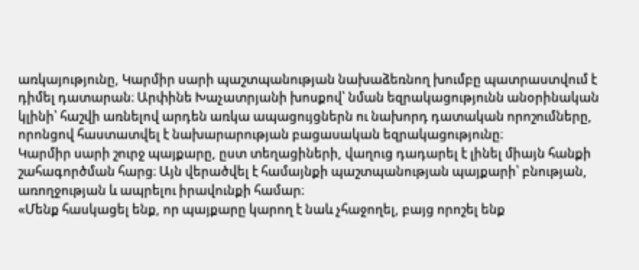առկայությունը, Կարմիր սարի պաշտպանության նախաձեռնող խումբը պատրաստվում է դիմել դատարան։ Արփինե Խաչատրյանի խոսքով՝ նման եզրակացությունն անօրինական կլինի՝ հաշվի առնելով արդեն առկա ապացույցներն ու նախորդ դատական որոշումները, որոնցով հաստատվել է նախարարության բացասական եզրակացությունը։
Կարմիր սարի շուրջ պայքարը, ըստ տեղացիների, վաղուց դադարել է լինել միայն հանքի շահագործման հարց։ Այն վերածվել է համայնքի պաշտպանության պայքարի՝ բնության, առողջության և ապրելու իրավունքի համար։
«Մենք հասկացել ենք, որ պայքարը կարող է նաև չհաջողել, բայց որոշել ենք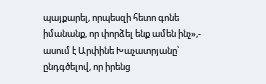պայքարել, որպեսզի հետո գոնե իմանանք, որ փորձել ենք ամեն ինչ»,- ասում է Արփինե Խաչատրյանը՝ ընդգծելով, որ իրենց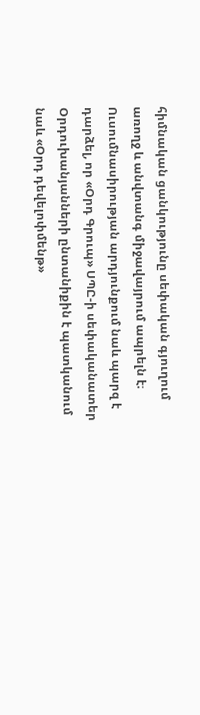հիմնական ցանկությունը սեփական գյուղում առողջ և անվտանգ միջավայրում ապրելն է։
Ուսումնասիրության արդյունքում նաև պարզ է դարձել, որ «Օրդ Գրուպ» ՍՊԸ-ի սեփականատեր Օրդուխանյանների ընտանիքին է պատկանում նաև «Օրդ դեվելոփմենթ»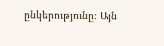ընկերությունը։ Այն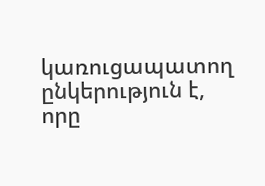կառուցապատող ընկերություն է, որը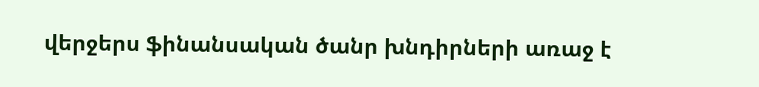վերջերս ֆինանսական ծանր խնդիրների առաջ է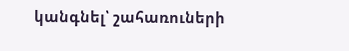կանգնել՝ շահառուների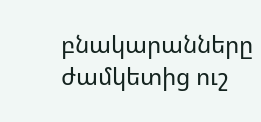բնակարանները ժամկետից ուշ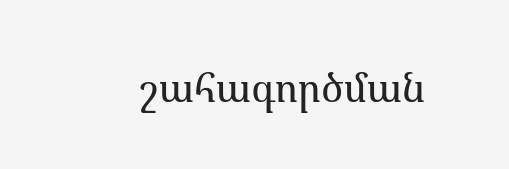շահագործման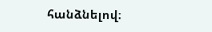հանձնելով։